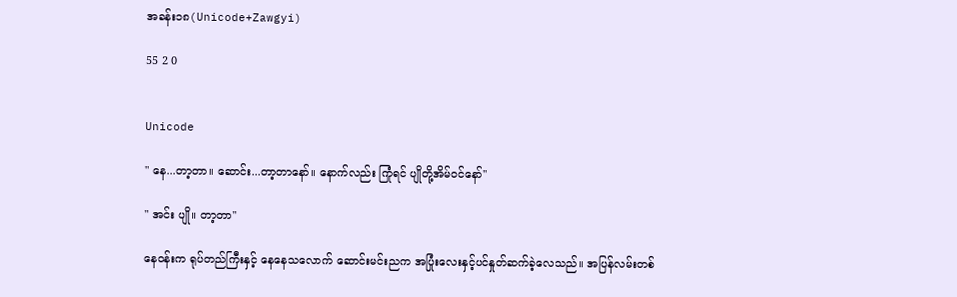အခန်း၁၈(Unicode+Zawgyi)

55 2 0


Unicode

" နေ...တာ့တာ။ ဆောင်း...တာ့တာနော်။ နောက်လည်း ကြုံရင် ပျိုတို့အိမ်ဝင်နော်''

" အင်း ပျို။ တာ့တာ''

နေဝန်းက ရုပ်တည်ကြီးနှင့် နေနေသလောက် ဆောင်းမင်းညက အပြုံးလေးနှင့်ပင်နှုတ်ဆက်ခဲ့လေသည်။ အပြန်လမ်းတစ်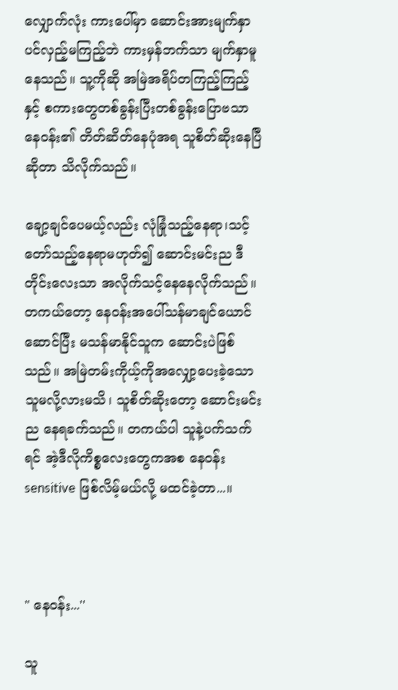လျှောက်လုံး ကားပေါ်မှာ ဆောင်းအားမျက်နှာပင်လှည့်မကြည့်ဘဲ ကားမှန်ဘက်သာ မျက်နှာမူနေသည်။ သူ့ကိုဆို အမြဲအရိပ်တကြည့်ကြည့်နှင့် စကားတွေတစ်ခွန်းပြီးတစ်ခွန်းပြောဗသာ နေဝန်း၏ တိတ်ဆိတ်နေပုံအရ သူစိတ်ဆိုးနေပြီဆိုတာ သိလိုက်သည်။

ချော့ချင်ပေမယ့်လည်း လုံခြုံသည့်နေရာ၊သင့်တော်သည့်နေရာမဟုတ်၍ ဆောင်းမင်းည ဒီတိုင်းလေးသာ အလိုက်သင့်နေနေလိုက်သည်။ တကယ်တော့ နေဝန်းအပေါ်သန်မာချင်ယောင်ဆောင်ပြီး မသန်မာနိုင်သူက ဆောင်းပဲဖြစ်သည်။ အမြဲတမ်းကိုယ့်ကိုအလျှော့ပေးခဲ့သောသူမလို့လားမသိ၊ သူစိတ်ဆိုးတော့ ဆောင်းမင်းည နေရခက်သည်။ တကယ်ပါ သူနဲ့ပက်သက်ရင် အဲ့ဒီလိုကိစ္စလေးတွေကအစ နေဝန်း sensitive ဖြစ်လိမ့်မယ်လို့ မထင်ခဲ့တာ...။



" နေဝန်း...''

သူ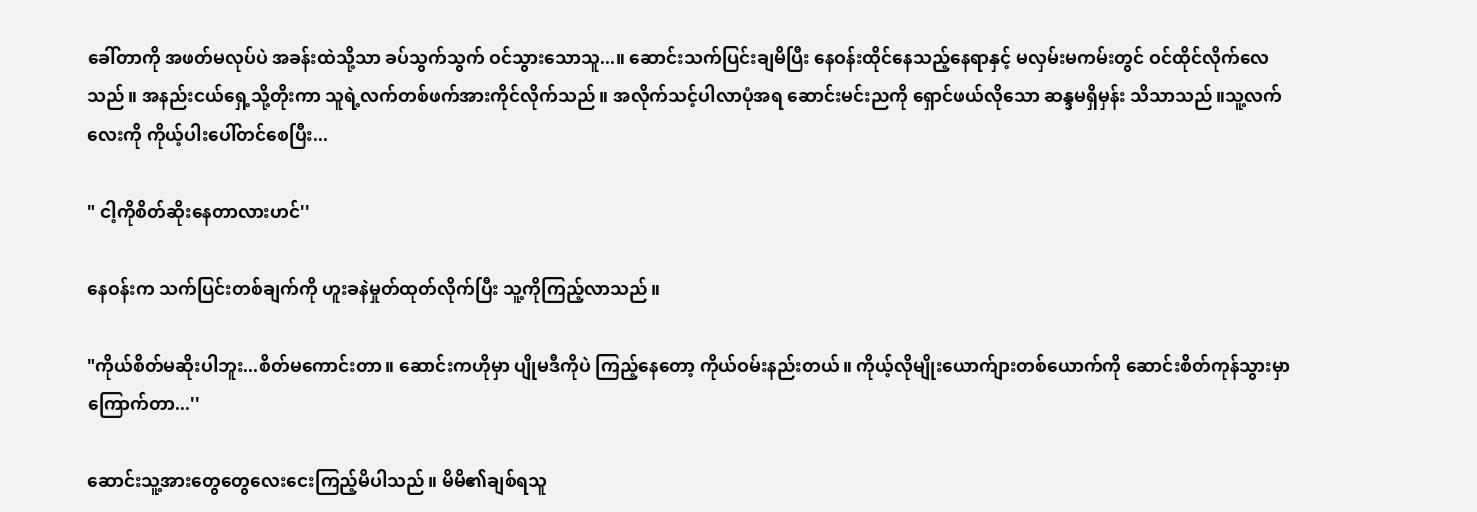ခေါ်တာကို အဖတ်မလုပ်ပဲ အခန်းထဲသို့သာ ခပ်သွက်သွက် ဝင်သွားသောသူ...။ ဆောင်းသက်ပြင်းချမိပြီး နေဝန်းထိုင်နေသည့်နေရာနှင့် မလှမ်းမကမ်းတွင် ဝင်ထိုင်လိုက်လေသည်။ အနည်းငယ်ရှေ့သို့တိုးကာ သူရဲ့လက်တစ်ဖက်အားကိုင်လိုက်သည်။ အလိုက်သင့်ပါလာပုံအရ ဆောင်းမင်းညကို ရှောင်ဖယ်လိုသော ဆန္ဒမရှိမှန်း သိသာသည်။သူ့လက်လေးကို ကိုယ့်ပါးပေါ်တင်စေပြီး...

" ငါ့ကိုစိတ်ဆိုးနေတာလားဟင်''

နေဝန်းက သက်ပြင်းတစ်ချက်ကို ဟူးခနဲမှုတ်ထုတ်လိုက်ပြီး သူ့ကိုကြည့်လာသည်။

"ကိုယ်စိတ်မဆိုးပါဘူး...စိတ်မကောင်းတာ။ ဆောင်းကဟိုမှာ ပျိုမဒီကိုပဲ ကြည့်နေတော့ ကိုယ်ဝမ်းနည်းတယ်။ ကိုယ့်လိုမျိုးယောက်ျားတစ်ယောက်ကို ဆောင်းစိတ်ကုန်သွားမှာကြောက်တာ...''

ဆောင်းသူ့အားတွေတွေလေးငေးကြည့်မိပါသည်။ မိမိ၏ချစ်ရသူ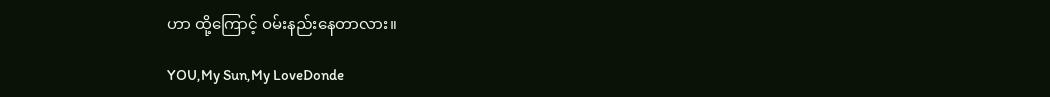ဟာ ထို့ကြောင့် ဝမ်းနည်းနေတာလား။

YOU,My Sun,My LoveDonde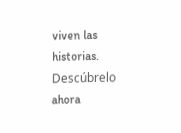viven las historias. Descúbrelo ahora